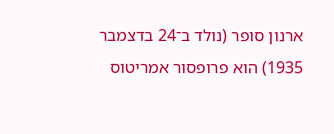ארנון סופר (נולד ב־24 בדצמבר 1935) הוא פרופסור אמריטוס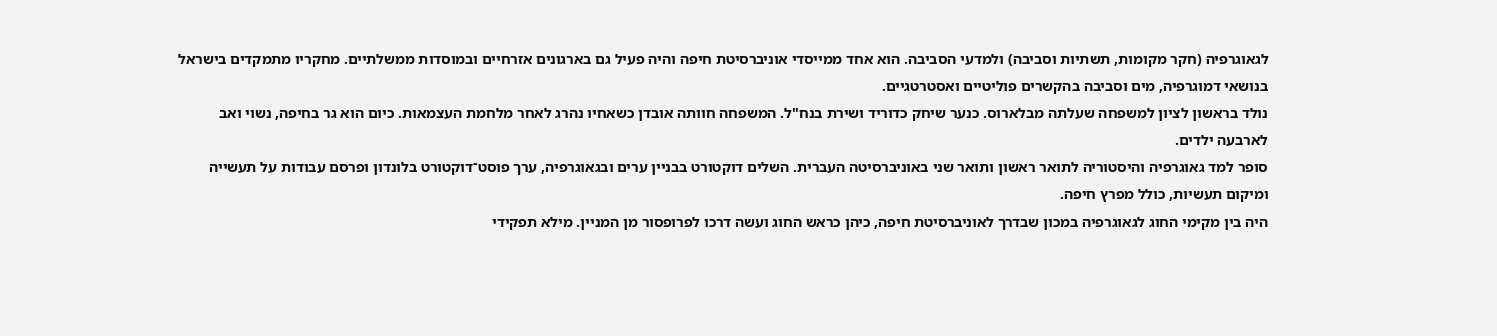לגאוגרפיה (חקר מקומות, תשתיות וסביבה) ולמדעי הסביבה. הוא אחד ממייסדי אוניברסיטת חיפה והיה פעיל גם בארגונים אזרחיים ובמוסדות ממשלתיים. מחקריו מתמקדים בישראל בנושאי דמוגרפיה, מים וסביבה בהקשרים פוליטיים ואסטרטגיים.
נולד בראשון לציון למשפחה שעלתה מבלארוס. כנער שיחק כדוריד ושירת בנח"ל. המשפחה חוותה אובדן כשאחיו נהרג לאחר מלחמת העצמאות. כיום הוא גר בחיפה, נשוי ואב לארבעה ילדים.
סופר למד גאוגרפיה והיסטוריה לתואר ראשון ותואר שני באוניברסיטה העברית. השלים דוקטורט בבניין ערים ובגאוגרפיה, ערך פוסט־דוקטורט בלונדון ופרסם עבודות על תעשייה ומיקום תעשיות, כולל מפרץ חיפה.
היה בין מקימי החוג לגאוגרפיה במכון שבדרך לאוניברסיטת חיפה, כיהן כראש החוג ועשה דרכו לפרופסור מן המניין. מילא תפקידי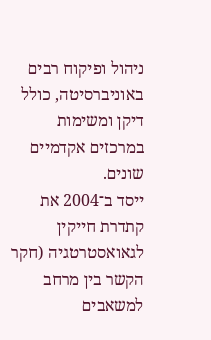ניהול ופיקוח רבים באוניברסיטה, כולל דיקן ומשימות במרכזים אקדמיים שונים.
ייסד ב־2004 את קתדרת חייקין לגאואסטרטגיה (חקר הקשר בין מרחב למשאבים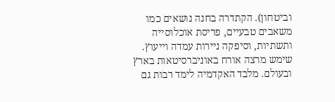וביטחון). הקתדרה בחנה נושאים כמו משאבים טבעיים, פריסת אוכלוסייה ותשתיות, וסיפקה ניירות עמדה וייעוץ.
שימש מרצה אורח באוניברסיטאות בארץ ובעולם. מלבד האקדמיה לימד רבות גם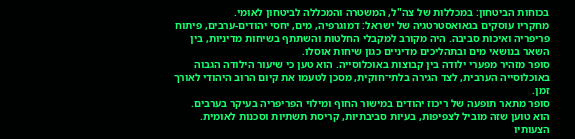בכוחות הביטחון: במכללות של צה"ל, המשטרה והמכללה לביטחון לאומי.
מחקריו עוסקים בגאואסטרטגיה של ישראל: דמוגרפיה, מים, יחסי יהודים-ערבים, פיתוח פריפריה ואיכות סביבה. היה מקורב למקבלי החלטות והשתתף בשיחות מדיניות, בין השאר בנושאי מים ובתהליכים מדיניים כגון שיחות אוסלו.
סופר מזהיר מפערי ילודה בין קבוצות באוכלוסייה. הוא טען כי שיעור הילודה הגבוה באוכלוסייה הערבית, לצד הגירה בלתי־חוקית, מסכן לטעמו את קיום הרוב היהודי לאורך זמן.
סופר מתאר תופעה של ריכוז יהודים במישור החוף ומילוי הפריפריה בעיקר בערבים. הוא טוען שזה מוביל לצפיפות, בעיות סביבתיות, קריסת תשתיות וסכנות לאומית. הצעותיו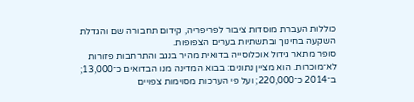כוללות העברת מוסדות ציבור לפריפריה, קידום תחבורה שם והגדלת השקעה בחינוך ובתשתיות בערים הצפופות.
סופר מתאר גידול אוכלוסייה בדואית מהיר בנגב והתרחבות פזורות לא־מוכרות. הוא מציין נתונים: בבוא המדינה מנו הבדואים כ־13,000; ב־2014 כ־220,000; ועל פי הערכות מסוימות צפויים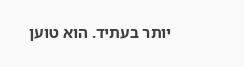יותר בעתיד. הוא טוען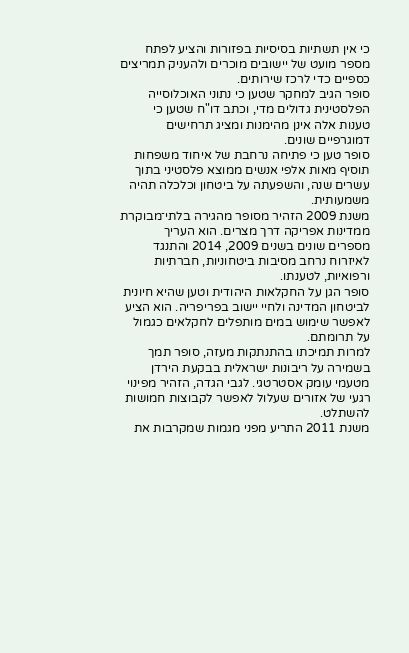כי אין תשתיות בסיסיות בפזורות והציע לפתח מספר מועט של יישובים מוכרים ולהעניק תמריצים כספיים כדי לרכז שירותים.
סופר הגיב למחקר שטען כי נתוני האוכלוסייה הפלסטינית גדולים מדי, וכתב דו"ח שטען כי טענות אלה אינן מהימנות ומציג תרחישים דמוגרפיים שונים.
סופר טען כי פתיחה נרחבת של איחוד משפחות תוסיף מאות אלפי אנשים ממוצא פלסטיני בתוך עשרים שנה, והשפעתה על ביטחון וכלכלה תהיה משמעותית.
משנת 2009 הזהיר מסופר מהגירה בלתי־מבוקרת ממדינות אפריקה דרך מצרים. הוא העריך מספרים שונים בשנים 2009, 2014 והתנגד לאיזרוח נרחב מסיבות ביטחוניות, חברתיות ורפואיות, לטענתו.
סופר הגן על החקלאות היהודית וטען שהיא חיונית לביטחון המדינה ולחיי יישוב בפריפריה. הוא הציע לאפשר שימוש במים מותפלים לחקלאים כגמול על תרומתם.
למרות תמיכתו בהתנתקות מעזה, סופר תמך בשמירה על ריבונות ישראלית בבקעת הירדן מטעמי עומק אסטרטגי. לגבי הגדה, הזהיר מפינוי רגעי של אזורים שעלול לאפשר לקבוצות חמושות להשתלט.
משנת 2011 התריע מפני מגמות שמקרבות את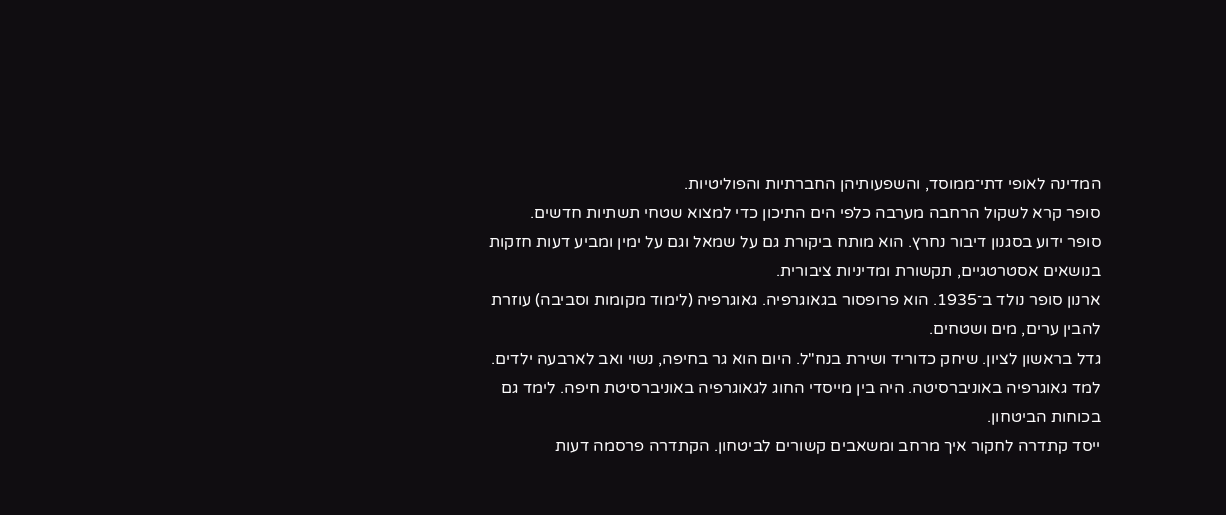המדינה לאופי דתי־ממוסד, והשפעותיהן החברתיות והפוליטיות.
סופר קרא לשקול הרחבה מערבה כלפי הים התיכון כדי למצוא שטחי תשתיות חדשים.
סופר ידוע בסגנון דיבור נחרץ. הוא מותח ביקורת גם על שמאל וגם על ימין ומביע דעות חזקות בנושאים אסטרטגיים, תקשורת ומדיניות ציבורית.
ארנון סופר נולד ב־1935. הוא פרופסור בגאוגרפיה. גאוגרפיה (לימוד מקומות וסביבה) עוזרת להבין ערים, מים ושטחים.
גדל בראשון לציון. שיחק כדוריד ושירת בנח"ל. היום הוא גר בחיפה, נשוי ואב לארבעה ילדים.
למד גאוגרפיה באוניברסיטה. היה בין מייסדי החוג לגאוגרפיה באוניברסיטת חיפה. לימד גם בכוחות הביטחון.
ייסד קתדרה לחקור איך מרחב ומשאבים קשורים לביטחון. הקתדרה פרסמה דעות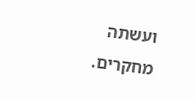ועשתה מחקרים.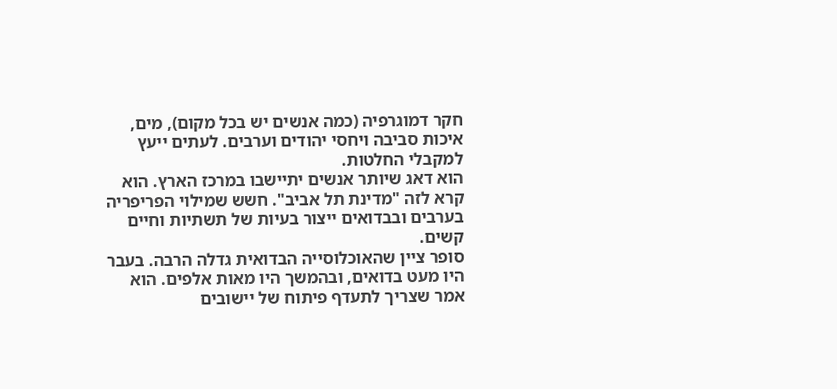חקר דמוגרפיה (כמה אנשים יש בכל מקום), מים, איכות סביבה ויחסי יהודים וערבים. לעתים ייעץ למקבלי החלטות.
הוא דאג שיותר אנשים יתיישבו במרכז הארץ. הוא קרא לזה "מדינת תל אביב". חשש שמילוי הפריפריה בערבים ובבדואים ייצור בעיות של תשתיות וחיים קשים.
סופר ציין שהאוכלוסייה הבדואית גדלה הרבה. בעבר היו מעט בדואים, ובהמשך היו מאות אלפים. הוא אמר שצריך לתעדף פיתוח של יישובים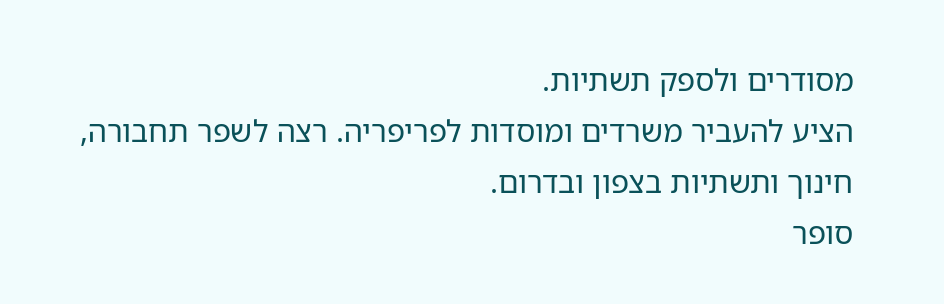מסודרים ולספק תשתיות.
הציע להעביר משרדים ומוסדות לפריפריה. רצה לשפר תחבורה, חינוך ותשתיות בצפון ובדרום.
סופר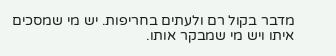מדבר בקול רם ולעתים בחריפות. יש מי שמסכים איתו ויש מי שמבקר אותו.